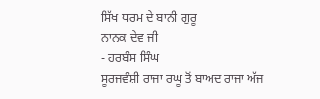ਸਿੱਖ ਧਰਮ ਦੇ ਬਾਨੀ ਗੁਰੂ
ਨਾਨਕ ਦੇਵ ਜੀ
- ਹਰਬੰਸ ਸਿੰਘ
ਸੂਰਜਵੰਸ਼ੀ ਰਾਜਾ ਰਘੂ ਤੋਂ ਬਾਅਦ ਰਾਜਾ ਅੱਜ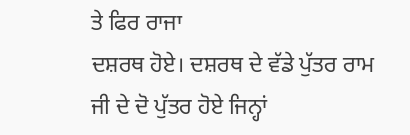ਤੇ ਫਿਰ ਰਾਜਾ
ਦਸ਼ਰਥ ਹੋਏ। ਦਸ਼ਰਥ ਦੇ ਵੱਡੇ ਪੁੱਤਰ ਰਾਮ ਜੀ ਦੇ ਦੋ ਪੁੱਤਰ ਹੋਏ ਜਿਨ੍ਹਾਂ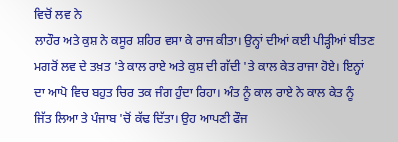ਵਿਚੋਂ ਲਵ ਨੇ
ਲਾਹੌਰ ਅਤੇ ਕੁਸ਼ ਨੇ ਕਸੂਰ ਸ਼ਹਿਰ ਵਸਾ ਕੇ ਰਾਜ ਕੀਤਾ। ਉਨ੍ਹਾਂ ਦੀਆਂ ਕਈ ਪੀੜ੍ਹੀਆਂ ਬੀਤਣ
ਮਗਰੋਂ ਲਵ ਦੇ ਤਖ਼ਤ 'ਤੇ ਕਾਲ ਰਾਏ ਅਤੇ ਕੁਸ਼ ਦੀ ਗੱਦੀ 'ਤੇ ਕਾਲ ਕੇਤ ਰਾਜਾ ਹੋਏ। ਇਨ੍ਹਾਂ
ਦਾ ਆਪੋ ਵਿਚ ਬਹੁਤ ਚਿਰ ਤਕ ਜੰਗ ਹੁੰਦਾ ਰਿਹਾ। ਅੰਤ ਨੂੰ ਕਾਲ ਰਾਏ ਨੇ ਕਾਲ ਕੇਤ ਨੂੰ
ਜਿੱਤ ਲਿਆ ਤੇ ਪੰਜਾਬ 'ਚੋਂ ਕੱਢ ਦਿੱਤਾ। ਉਹ ਆਪਣੀ ਫੌਜ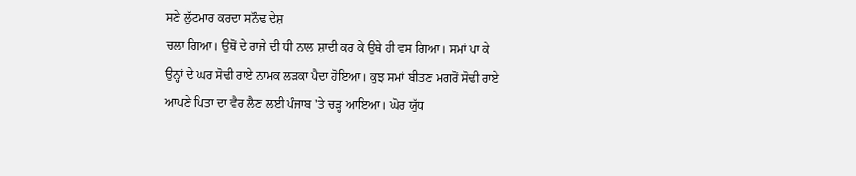ਸਣੇ ਲੁੱਟਮਾਰ ਕਰਦਾ ਸਨੌਢ ਦੇਸ਼
ਚਲਾ ਗਿਆ। ਉਥੋਂ ਦੇ ਰਾਜੇ ਦੀ ਧੀ ਨਾਲ ਸ਼ਾਦੀ ਕਰ ਕੇ ਉਥੇ ਹੀ ਵਸ ਗਿਆ। ਸਮਾਂ ਪਾ ਕੇ
ਉਨ੍ਹਾਂ ਦੇ ਘਰ ਸੋਢੀ ਰਾਏ ਨਾਮਕ ਲੜਕਾ ਪੈਦਾ ਹੋਇਆ। ਕੁਝ ਸਮਾਂ ਬੀਤਣ ਮਗਰੋਂ ਸੋਢੀ ਰਾਏ
ਆਪਣੇ ਪਿਤਾ ਦਾ ਵੈਰ ਲੈਣ ਲਈ ਪੰਜਾਬ 'ਤੇ ਚੜ੍ਹ ਆਇਆ। ਘੋਰ ਯੁੱਧ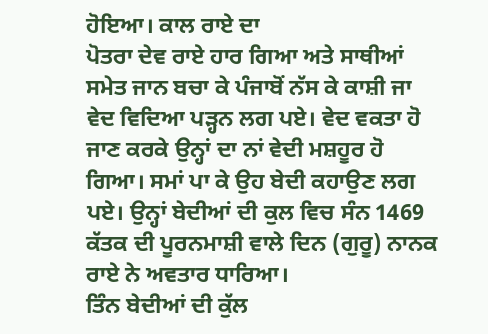ਹੋਇਆ। ਕਾਲ ਰਾਏ ਦਾ
ਪੋਤਰਾ ਦੇਵ ਰਾਏ ਹਾਰ ਗਿਆ ਅਤੇ ਸਾਥੀਆਂ ਸਮੇਤ ਜਾਨ ਬਚਾ ਕੇ ਪੰਜਾਬੋਂ ਨੱਸ ਕੇ ਕਾਸ਼ੀ ਜਾ
ਵੇਦ ਵਿਦਿਆ ਪੜ੍ਹਨ ਲਗ ਪਏ। ਵੇਦ ਵਕਤਾ ਹੋ ਜਾਣ ਕਰਕੇ ਉਨ੍ਹਾਂ ਦਾ ਨਾਂ ਵੇਦੀ ਮਸ਼ਹੂਰ ਹੋ
ਗਿਆ। ਸਮਾਂ ਪਾ ਕੇ ਉਹ ਬੇਦੀ ਕਹਾਉਣ ਲਗ ਪਏ। ਉਨ੍ਹਾਂ ਬੇਦੀਆਂ ਦੀ ਕੁਲ ਵਿਚ ਸੰਨ 1469
ਕੱਤਕ ਦੀ ਪੂਰਨਮਾਸ਼ੀ ਵਾਲੇ ਦਿਨ (ਗੁਰੂ) ਨਾਨਕ ਰਾਏ ਨੇ ਅਵਤਾਰ ਧਾਰਿਆ।
ਤਿੰਨ ਬੇਦੀਆਂ ਦੀ ਕੁੱਲ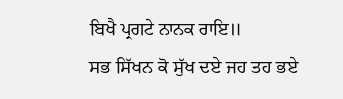ਬਿਖੈ ਪ੍ਰਗਟੇ ਨਾਨਕ ਰਾਇ॥
ਸਭ ਸਿੱਖਨ ਕੋ ਸੁੱਖ ਦਏ ਜਹ ਤਹ ਭਏ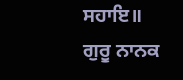ਸਹਾਇ॥
ਗੁਰੂ ਨਾਨਕ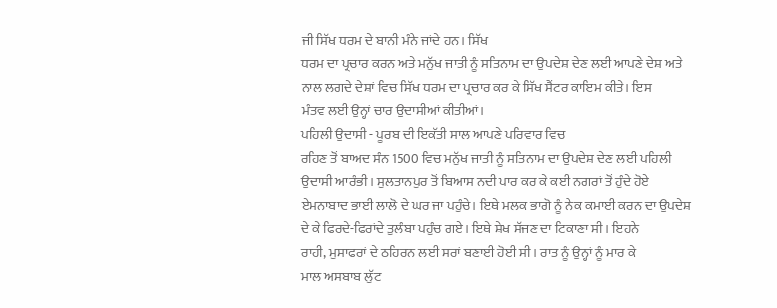ਜੀ ਸਿੱਖ ਧਰਮ ਦੇ ਬਾਨੀ ਮੰਨੇ ਜਾਂਦੇ ਹਨ। ਸਿੱਖ
ਧਰਮ ਦਾ ਪ੍ਰਚਾਰ ਕਰਨ ਅਤੇ ਮਨੁੱਖ ਜਾਤੀ ਨੂੰ ਸਤਿਨਾਮ ਦਾ ਉਪਦੇਸ਼ ਦੇਣ ਲਈ ਆਪਣੇ ਦੇਸ਼ ਅਤੇ
ਨਾਲ ਲਗਦੇ ਦੇਸ਼ਾਂ ਵਿਚ ਸਿੱਖ ਧਰਮ ਦਾ ਪ੍ਰਚਾਰ ਕਰ ਕੇ ਸਿੱਖ ਸੈਂਟਰ ਕਾਇਮ ਕੀਤੇ। ਇਸ
ਮੰਤਵ ਲਈ ਉਨ੍ਹਾਂ ਚਾਰ ਉਦਾਸੀਆਂ ਕੀਤੀਆਂ।
ਪਹਿਲੀ ਉਦਾਸੀ - ਪੂਰਬ ਦੀ ਇਕੱਤੀ ਸਾਲ ਆਪਣੇ ਪਰਿਵਾਰ ਵਿਚ
ਰਹਿਣ ਤੋਂ ਬਾਅਦ ਸੰਨ 1500 ਵਿਚ ਮਨੁੱਖ ਜਾਤੀ ਨੂੰ ਸਤਿਨਾਮ ਦਾ ਉਪਦੇਸ਼ ਦੇਣ ਲਈ ਪਹਿਲੀ
ਉਦਾਸੀ ਆਰੰਭੀ। ਸੁਲਤਾਨਪੁਰ ਤੋਂ ਬਿਆਸ ਨਦੀ ਪਾਰ ਕਰ ਕੇ ਕਈ ਨਗਰਾਂ ਤੋਂ ਹੁੰਦੇ ਹੋਏ
ਏਮਨਾਬਾਦ ਭਾਈ ਲਾਲੋ ਦੇ ਘਰ ਜਾ ਪਹੁੰਚੇ। ਇਥੇ ਮਲਕ ਭਾਗੋ ਨੂੰ ਨੇਕ ਕਮਾਈ ਕਰਨ ਦਾ ਉਪਦੇਸ਼
ਦੇ ਕੇ ਫਿਰਦੇ-ਫਿਰਾਂਦੇ ਤੁਲੰਬਾ ਪਹੁੰਚ ਗਏ। ਇਥੇ ਸ਼ੇਖ ਸੱਜਣ ਦਾ ਟਿਕਾਣਾ ਸੀ। ਇਹਨੇ
ਰਾਹੀ, ਮੁਸਾਫਰਾਂ ਦੇ ਠਹਿਰਨ ਲਈ ਸਰਾਂ ਬਣਾਈ ਹੋਈ ਸੀ। ਰਾਤ ਨੂੰ ਉਨ੍ਹਾਂ ਨੂੰ ਮਾਰ ਕੇ
ਮਾਲ ਅਸਬਾਬ ਲੁੱਟ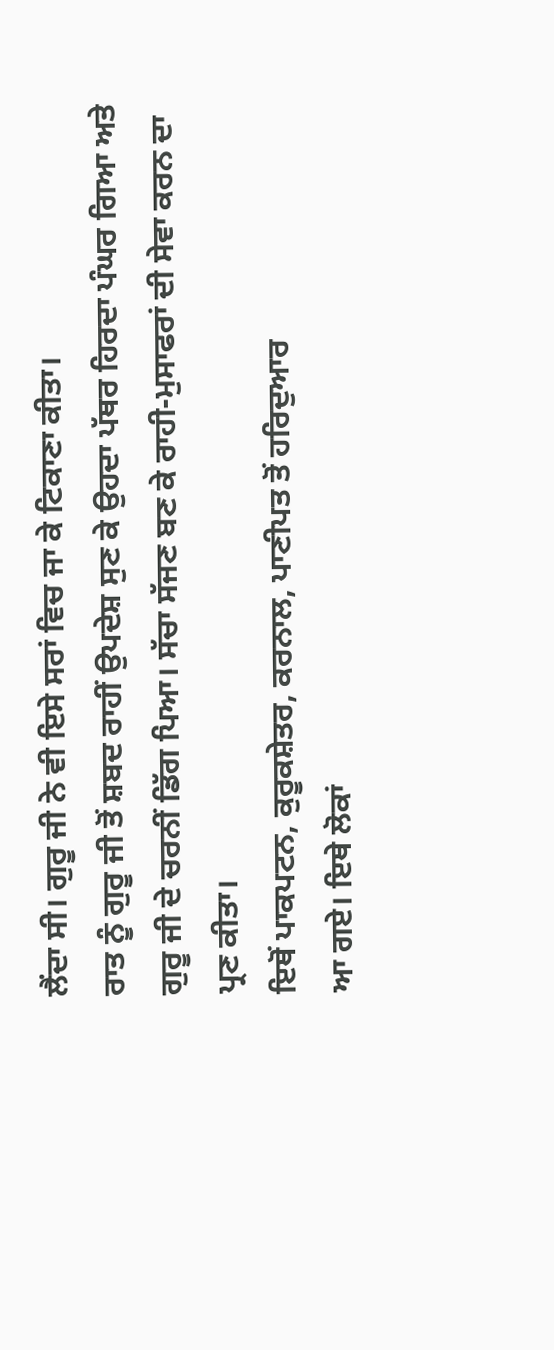ਲੈਂਦਾ ਸੀ। ਗੁਰੂ ਜੀ ਨੇ ਵੀ ਇਸੇ ਸਰਾਂ ਵਿਚ ਜਾ ਕੇ ਟਿਕਾਣਾ ਕੀਤਾ।
ਰਾਤ ਨੂੰ ਗੁਰੂ ਜੀ ਤੋਂ ਸ਼ਬਦ ਰਾਹੀਂ ਉਪਦੇਸ਼ ਸੁਣ ਕੇ ਉਹਦਾ ਪੱਥਰ ਹਿਰਦਾ ਪੰਘਰ ਗਿਆ ਅਤੇ
ਗੁਰੂ ਜੀ ਦੇ ਚਰਨੀਂ ਡਿੱਗ ਪਿਆ। ਸੱਚਾ ਸੱਜਣ ਬਣ ਕੇ ਰਾਹੀ-ਮੁਸਾਫਰਾਂ ਦੀ ਸੇਵਾ ਕਰਨ ਦਾ
ਪ੍ਰਣ ਕੀਤਾ।
ਇਥੋਂ ਪਾਕਪਟਨ, ਕੁਰੂਕਸ਼ੇਤਰ, ਕਰਨਾਲ, ਪਾਣੀਪਤ ਤੋਂ ਹਰਿਦੁਆਰ
ਆ ਗਏ। ਇਥੇ ਲੋਕਾਂ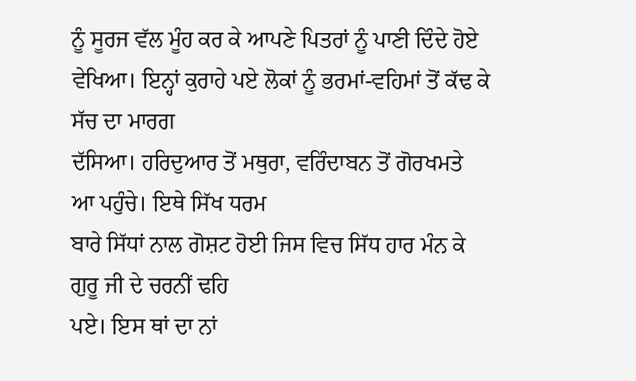ਨੂੰ ਸੂਰਜ ਵੱਲ ਮੂੰਹ ਕਰ ਕੇ ਆਪਣੇ ਪਿਤਰਾਂ ਨੂੰ ਪਾਣੀ ਦਿੰਦੇ ਹੋਏ
ਵੇਖਿਆ। ਇਨ੍ਹਾਂ ਕੁਰਾਹੇ ਪਏ ਲੋਕਾਂ ਨੂੰ ਭਰਮਾਂ-ਵਹਿਮਾਂ ਤੋਂ ਕੱਢ ਕੇ ਸੱਚ ਦਾ ਮਾਰਗ
ਦੱਸਿਆ। ਹਰਿਦੁਆਰ ਤੋਂ ਮਥੁਰਾ, ਵਰਿੰਦਾਬਨ ਤੋਂ ਗੋਰਖਮਤੇ ਆ ਪਹੁੰਚੇ। ਇਥੇ ਸਿੱਖ ਧਰਮ
ਬਾਰੇ ਸਿੱਧਾਂ ਨਾਲ ਗੋਸ਼ਟ ਹੋਈ ਜਿਸ ਵਿਚ ਸਿੱਧ ਹਾਰ ਮੰਨ ਕੇ ਗੁਰੂ ਜੀ ਦੇ ਚਰਨੀਂ ਢਹਿ
ਪਏ। ਇਸ ਥਾਂ ਦਾ ਨਾਂ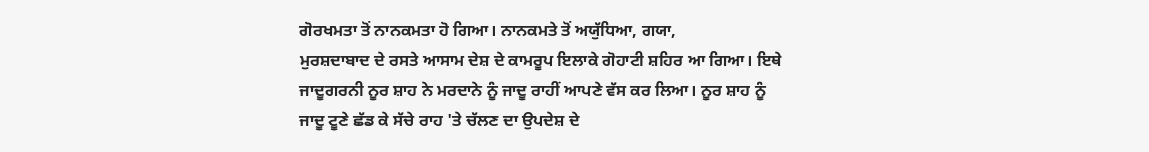ਗੋਰਖਮਤਾ ਤੋਂ ਨਾਨਕਮਤਾ ਹੋ ਗਿਆ। ਨਾਨਕਮਤੇ ਤੋਂ ਅਯੁੱਧਿਆ, ਗਯਾ,
ਮੁਰਸ਼ਦਾਬਾਦ ਦੇ ਰਸਤੇ ਆਸਾਮ ਦੇਸ਼ ਦੇ ਕਾਮਰੂਪ ਇਲਾਕੇ ਗੋਹਾਟੀ ਸ਼ਹਿਰ ਆ ਗਿਆ। ਇਥੇ
ਜਾਦੂਗਰਨੀ ਨੂਰ ਸ਼ਾਹ ਨੇ ਮਰਦਾਨੇ ਨੂੰ ਜਾਦੂ ਰਾਹੀਂ ਆਪਣੇ ਵੱਸ ਕਰ ਲਿਆ। ਨੂਰ ਸ਼ਾਹ ਨੂੰ
ਜਾਦੂ ਟੂਣੇ ਛੱਡ ਕੇ ਸੱਚੇ ਰਾਹ 'ਤੇ ਚੱਲਣ ਦਾ ਉਪਦੇਸ਼ ਦੇ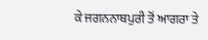ਕੇ ਜਗਨਨਾਥਪੁਰੀ ਤੋਂ ਆਗਰਾ ਤੇ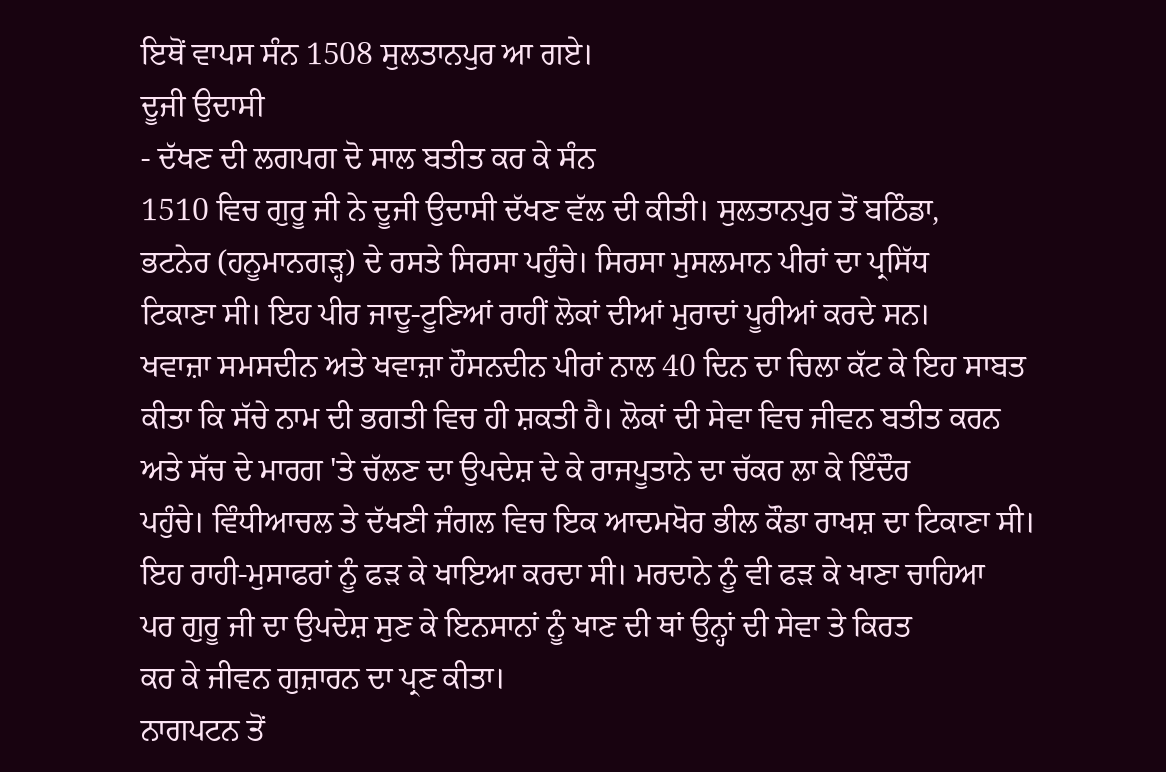ਇਥੋਂ ਵਾਪਸ ਸੰਨ 1508 ਸੁਲਤਾਨਪੁਰ ਆ ਗਏ।
ਦੂਜੀ ਉਦਾਸੀ
- ਦੱਖਣ ਦੀ ਲਗਪਗ ਦੋ ਸਾਲ ਬਤੀਤ ਕਰ ਕੇ ਸੰਨ
1510 ਵਿਚ ਗੁਰੂ ਜੀ ਨੇ ਦੂਜੀ ਉਦਾਸੀ ਦੱਖਣ ਵੱਲ ਦੀ ਕੀਤੀ। ਸੁਲਤਾਨਪੁਰ ਤੋਂ ਬਠਿੰਡਾ,
ਭਟਨੇਰ (ਹਨੂਮਾਨਗੜ੍ਹ) ਦੇ ਰਸਤੇ ਸਿਰਸਾ ਪਹੁੰਚੇ। ਸਿਰਸਾ ਮੁਸਲਮਾਨ ਪੀਰਾਂ ਦਾ ਪ੍ਰਸਿੱਧ
ਟਿਕਾਣਾ ਸੀ। ਇਹ ਪੀਰ ਜਾਦੂ-ਟੂਣਿਆਂ ਰਾਹੀਂ ਲੋਕਾਂ ਦੀਆਂ ਮੁਰਾਦਾਂ ਪੂਰੀਆਂ ਕਰਦੇ ਸਨ।
ਖਵਾਜ਼ਾ ਸਮਸਦੀਨ ਅਤੇ ਖਵਾਜ਼ਾ ਹੌਸਨਦੀਨ ਪੀਰਾਂ ਨਾਲ 40 ਦਿਨ ਦਾ ਚਿਲਾ ਕੱਟ ਕੇ ਇਹ ਸਾਬਤ
ਕੀਤਾ ਕਿ ਸੱਚੇ ਨਾਮ ਦੀ ਭਗਤੀ ਵਿਚ ਹੀ ਸ਼ਕਤੀ ਹੈ। ਲੋਕਾਂ ਦੀ ਸੇਵਾ ਵਿਚ ਜੀਵਨ ਬਤੀਤ ਕਰਨ
ਅਤੇ ਸੱਚ ਦੇ ਮਾਰਗ 'ਤੇ ਚੱਲਣ ਦਾ ਉਪਦੇਸ਼ ਦੇ ਕੇ ਰਾਜਪੂਤਾਨੇ ਦਾ ਚੱਕਰ ਲਾ ਕੇ ਇੰਦੌਰ
ਪਹੁੰਚੇ। ਵਿੰਧੀਆਚਲ ਤੇ ਦੱਖਣੀ ਜੰਗਲ ਵਿਚ ਇਕ ਆਦਮਖੋਰ ਭੀਲ ਕੌਡਾ ਰਾਖਸ਼ ਦਾ ਟਿਕਾਣਾ ਸੀ।
ਇਹ ਰਾਹੀ-ਮੁਸਾਫਰਾਂ ਨੂੰ ਫੜ ਕੇ ਖਾਇਆ ਕਰਦਾ ਸੀ। ਮਰਦਾਨੇ ਨੂੰ ਵੀ ਫੜ ਕੇ ਖਾਣਾ ਚਾਹਿਆ
ਪਰ ਗੁਰੂ ਜੀ ਦਾ ਉਪਦੇਸ਼ ਸੁਣ ਕੇ ਇਨਸਾਨਾਂ ਨੂੰ ਖਾਣ ਦੀ ਥਾਂ ਉਨ੍ਹਾਂ ਦੀ ਸੇਵਾ ਤੇ ਕਿਰਤ
ਕਰ ਕੇ ਜੀਵਨ ਗੁਜ਼ਾਰਨ ਦਾ ਪ੍ਰਣ ਕੀਤਾ।
ਨਾਗਪਟਨ ਤੋਂ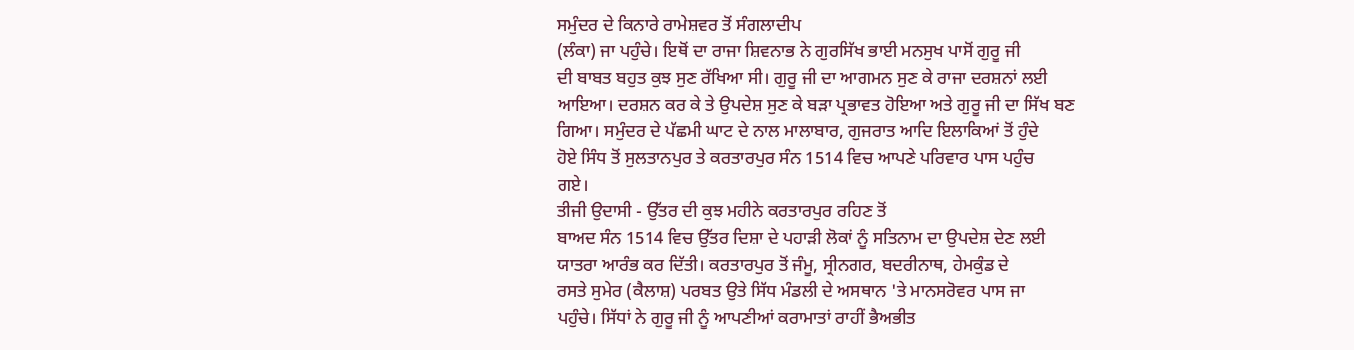ਸਮੁੰਦਰ ਦੇ ਕਿਨਾਰੇ ਰਾਮੇਸ਼ਵਰ ਤੋਂ ਸੰਗਲਾਦੀਪ
(ਲੰਕਾ) ਜਾ ਪਹੁੰਚੇ। ਇਥੋਂ ਦਾ ਰਾਜਾ ਸ਼ਿਵਨਾਭ ਨੇ ਗੁਰਸਿੱਖ ਭਾਈ ਮਨਸੁਖ ਪਾਸੋਂ ਗੁਰੂ ਜੀ
ਦੀ ਬਾਬਤ ਬਹੁਤ ਕੁਝ ਸੁਣ ਰੱਖਿਆ ਸੀ। ਗੁਰੂ ਜੀ ਦਾ ਆਗਮਨ ਸੁਣ ਕੇ ਰਾਜਾ ਦਰਸ਼ਨਾਂ ਲਈ
ਆਇਆ। ਦਰਸ਼ਨ ਕਰ ਕੇ ਤੇ ਉਪਦੇਸ਼ ਸੁਣ ਕੇ ਬੜਾ ਪ੍ਰਭਾਵਤ ਹੋਇਆ ਅਤੇ ਗੁਰੂ ਜੀ ਦਾ ਸਿੱਖ ਬਣ
ਗਿਆ। ਸਮੁੰਦਰ ਦੇ ਪੱਛਮੀ ਘਾਟ ਦੇ ਨਾਲ ਮਾਲਾਬਾਰ, ਗੁਜਰਾਤ ਆਦਿ ਇਲਾਕਿਆਂ ਤੋਂ ਹੁੰਦੇ
ਹੋਏ ਸਿੰਧ ਤੋਂ ਸੁਲਤਾਨਪੁਰ ਤੇ ਕਰਤਾਰਪੁਰ ਸੰਨ 1514 ਵਿਚ ਆਪਣੇ ਪਰਿਵਾਰ ਪਾਸ ਪਹੁੰਚ
ਗਏ।
ਤੀਜੀ ਉਦਾਸੀ - ਉੱਤਰ ਦੀ ਕੁਝ ਮਹੀਨੇ ਕਰਤਾਰਪੁਰ ਰਹਿਣ ਤੋਂ
ਬਾਅਦ ਸੰਨ 1514 ਵਿਚ ਉੱਤਰ ਦਿਸ਼ਾ ਦੇ ਪਹਾੜੀ ਲੋਕਾਂ ਨੂੰ ਸਤਿਨਾਮ ਦਾ ਉਪਦੇਸ਼ ਦੇਣ ਲਈ
ਯਾਤਰਾ ਆਰੰਭ ਕਰ ਦਿੱਤੀ। ਕਰਤਾਰਪੁਰ ਤੋਂ ਜੰਮੂ, ਸ੍ਰੀਨਗਰ, ਬਦਰੀਨਾਥ, ਹੇਮਕੁੰਡ ਦੇ
ਰਸਤੇ ਸੁਮੇਰ (ਕੈਲਾਸ਼) ਪਰਬਤ ਉਤੇ ਸਿੱਧ ਮੰਡਲੀ ਦੇ ਅਸਥਾਨ 'ਤੇ ਮਾਨਸਰੋਵਰ ਪਾਸ ਜਾ
ਪਹੁੰਚੇ। ਸਿੱਧਾਂ ਨੇ ਗੁਰੂ ਜੀ ਨੂੰ ਆਪਣੀਆਂ ਕਰਾਮਾਤਾਂ ਰਾਹੀਂ ਭੈਅਭੀਤ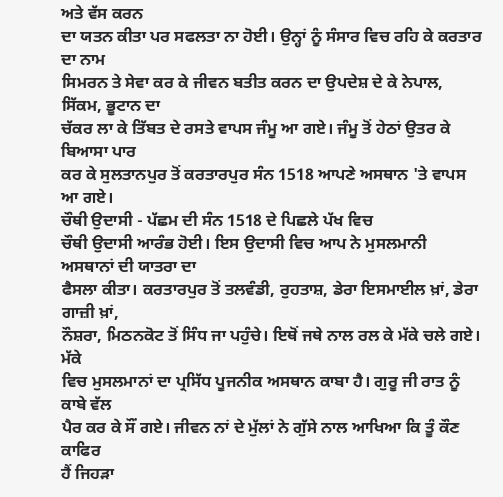ਅਤੇ ਵੱਸ ਕਰਨ
ਦਾ ਯਤਨ ਕੀਤਾ ਪਰ ਸਫਲਤਾ ਨਾ ਹੋਈ। ਉਨ੍ਹਾਂ ਨੂੰ ਸੰਸਾਰ ਵਿਚ ਰਹਿ ਕੇ ਕਰਤਾਰ ਦਾ ਨਾਮ
ਸਿਮਰਨ ਤੇ ਸੇਵਾ ਕਰ ਕੇ ਜੀਵਨ ਬਤੀਤ ਕਰਨ ਦਾ ਉਪਦੇਸ਼ ਦੇ ਕੇ ਨੇਪਾਲ, ਸਿੱਕਮ, ਭੂਟਾਨ ਦਾ
ਚੱਕਰ ਲਾ ਕੇ ਤਿੱਬਤ ਦੇ ਰਸਤੇ ਵਾਪਸ ਜੰਮੂ ਆ ਗਏ। ਜੰਮੂ ਤੋਂ ਹੇਠਾਂ ਉਤਰ ਕੇ ਬਿਆਸਾ ਪਾਰ
ਕਰ ਕੇ ਸੁਲਤਾਨਪੁਰ ਤੋਂ ਕਰਤਾਰਪੁਰ ਸੰਨ 1518 ਆਪਣੇ ਅਸਥਾਨ 'ਤੇ ਵਾਪਸ ਆ ਗਏ।
ਚੌਥੀ ਉਦਾਸੀ - ਪੱਛਮ ਦੀ ਸੰਨ 1518 ਦੇ ਪਿਛਲੇ ਪੱਖ ਵਿਚ
ਚੌਥੀ ਉਦਾਸੀ ਆਰੰਭ ਹੋਈ। ਇਸ ਉਦਾਸੀ ਵਿਚ ਆਪ ਨੇ ਮੁਸਲਮਾਨੀ ਅਸਥਾਨਾਂ ਦੀ ਯਾਤਰਾ ਦਾ
ਫੈਸਲਾ ਕੀਤਾ। ਕਰਤਾਰਪੁਰ ਤੋਂ ਤਲਵੰਡੀ, ਰੁਹਤਾਸ਼, ਡੇਰਾ ਇਸਮਾਈਲ ਖ਼ਾਂ, ਡੇਰਾ ਗਾਜ਼ੀ ਖ਼ਾਂ,
ਨੌਸ਼ਰਾ, ਮਿਠਨਕੋਟ ਤੋਂ ਸਿੰਧ ਜਾ ਪਹੁੰਚੇ। ਇਥੋਂ ਜਥੇ ਨਾਲ ਰਲ ਕੇ ਮੱਕੇ ਚਲੇ ਗਏ। ਮੱਕੇ
ਵਿਚ ਮੁਸਲਮਾਨਾਂ ਦਾ ਪ੍ਰਸਿੱਧ ਪੂਜਨੀਕ ਅਸਥਾਨ ਕਾਬਾ ਹੈ। ਗੁਰੂ ਜੀ ਰਾਤ ਨੂੰ ਕਾਬੇ ਵੱਲ
ਪੈਰ ਕਰ ਕੇ ਸੌਂ ਗਏ। ਜੀਵਨ ਨਾਂ ਦੇ ਮੁੱਲਾਂ ਨੇ ਗੁੱਸੇ ਨਾਲ ਆਖਿਆ ਕਿ ਤੂੰ ਕੌਣ ਕਾਫਿਰ
ਹੈਂ ਜਿਹੜਾ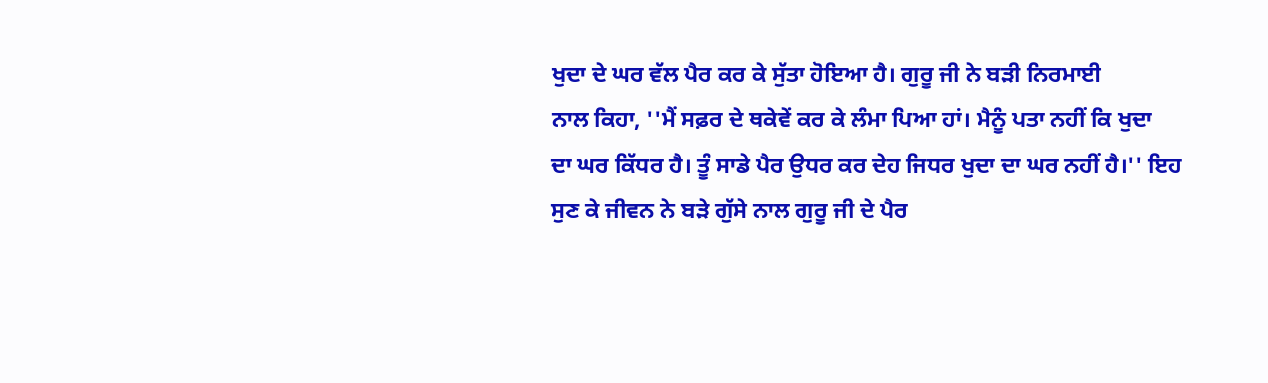ਖੁਦਾ ਦੇ ਘਰ ਵੱਲ ਪੈਰ ਕਰ ਕੇ ਸੁੱਤਾ ਹੋਇਆ ਹੈ। ਗੁਰੂ ਜੀ ਨੇ ਬੜੀ ਨਿਰਮਾਈ
ਨਾਲ ਕਿਹਾ, ''ਮੈਂ ਸਫ਼ਰ ਦੇ ਥਕੇਵੇਂ ਕਰ ਕੇ ਲੰਮਾ ਪਿਆ ਹਾਂ। ਮੈਨੂੰ ਪਤਾ ਨਹੀਂ ਕਿ ਖੁਦਾ
ਦਾ ਘਰ ਕਿੱਧਰ ਹੈ। ਤੂੰ ਸਾਡੇ ਪੈਰ ਉਧਰ ਕਰ ਦੇਹ ਜਿਧਰ ਖੁਦਾ ਦਾ ਘਰ ਨਹੀਂ ਹੈ।'' ਇਹ
ਸੁਣ ਕੇ ਜੀਵਨ ਨੇ ਬੜੇ ਗੁੱਸੇ ਨਾਲ ਗੁਰੂ ਜੀ ਦੇ ਪੈਰ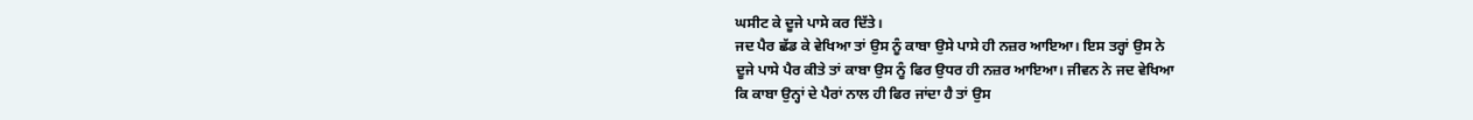ਘਸੀਟ ਕੇ ਦੂਜੇ ਪਾਸੇ ਕਰ ਦਿੱਤੇ।
ਜਦ ਪੈਰ ਛੱਡ ਕੇ ਵੇਖਿਆ ਤਾਂ ਉਸ ਨੂੰ ਕਾਬਾ ਉਸੇ ਪਾਸੇ ਹੀ ਨਜ਼ਰ ਆਇਆ। ਇਸ ਤਰ੍ਹਾਂ ਉਸ ਨੇ
ਦੂਜੇ ਪਾਸੇ ਪੈਰ ਕੀਤੇ ਤਾਂ ਕਾਬਾ ਉਸ ਨੂੰ ਫਿਰ ਉਧਰ ਹੀ ਨਜ਼ਰ ਆਇਆ। ਜੀਵਨ ਨੇ ਜਦ ਵੇਖਿਆ
ਕਿ ਕਾਬਾ ਉਨ੍ਹਾਂ ਦੇ ਪੈਰਾਂ ਨਾਲ ਹੀ ਫਿਰ ਜਾਂਦਾ ਹੈ ਤਾਂ ਉਸ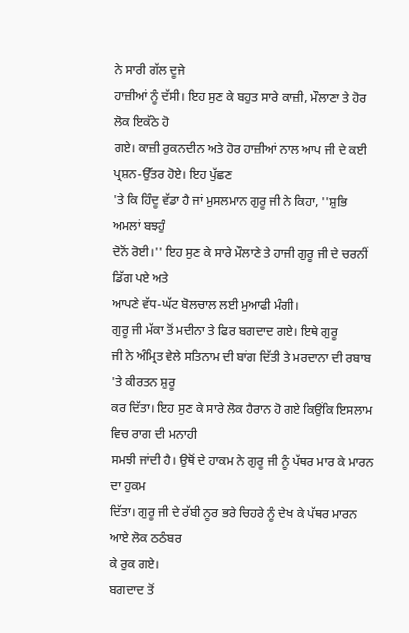ਨੇ ਸਾਰੀ ਗੱਲ ਦੂਜੇ
ਹਾਜ਼ੀਆਂ ਨੂੰ ਦੱਸੀ। ਇਹ ਸੁਣ ਕੇ ਬਹੁਤ ਸਾਰੇ ਕਾਜ਼ੀ, ਮੌਲਾਣਾ ਤੇ ਹੋਰ ਲੋਕ ਇਕੱਠੇ ਹੋ
ਗਏ। ਕਾਜ਼ੀ ਰੁਕਨਦੀਨ ਅਤੇ ਹੋਰ ਹਾਜ਼ੀਆਂ ਨਾਲ ਆਪ ਜੀ ਦੇ ਕਈ ਪ੍ਰਸ਼ਨ-ਉੱਤਰ ਹੋਏ। ਇਹ ਪੁੱਛਣ
'ਤੇ ਕਿ ਹਿੰਦੂ ਵੱਡਾ ਹੈ ਜਾਂ ਮੁਸਲਮਾਨ ਗੁਰੂ ਜੀ ਨੇ ਕਿਹਾ, ''ਸ਼ੁਭਿ ਅਮਲਾਂ ਬਝਹੁੰ
ਦੋਨੋਂ ਰੋਈ।'' ਇਹ ਸੁਣ ਕੇ ਸਾਰੇ ਮੌਲਾਣੇ ਤੇ ਹਾਜੀ ਗੁਰੂ ਜੀ ਦੇ ਚਰਨੀਂ ਡਿੱਗ ਪਏ ਅਤੇ
ਆਪਣੇ ਵੱਧ-ਘੱਟ ਬੋਲਚਾਲ ਲਈ ਮੁਆਫੀ ਮੰਗੀ।
ਗੁਰੂ ਜੀ ਮੱਕਾ ਤੋਂ ਮਦੀਨਾ ਤੇ ਫਿਰ ਬਗਦਾਦ ਗਏ। ਇਥੇ ਗੁਰੂ
ਜੀ ਨੇ ਅੰਮ੍ਰਿਤ ਵੇਲੇ ਸਤਿਨਾਮ ਦੀ ਬਾਂਗ ਦਿੱਤੀ ਤੇ ਮਰਦਾਨਾ ਦੀ ਰਬਾਬ 'ਤੇ ਕੀਰਤਨ ਸ਼ੁਰੂ
ਕਰ ਦਿੱਤਾ। ਇਹ ਸੁਣ ਕੇ ਸਾਰੇ ਲੋਕ ਹੈਰਾਨ ਹੋ ਗਏ ਕਿਉਂਕਿ ਇਸਲਾਮ ਵਿਚ ਰਾਗ ਦੀ ਮਨਾਹੀ
ਸਮਝੀ ਜਾਂਦੀ ਹੈ। ਉਥੋਂ ਦੇ ਹਾਕਮ ਨੇ ਗੁਰੂ ਜੀ ਨੂੰ ਪੱਥਰ ਮਾਰ ਕੇ ਮਾਰਨ ਦਾ ਹੁਕਮ
ਦਿੱਤਾ। ਗੁਰੂ ਜੀ ਦੇ ਰੱਬੀ ਨੂਰ ਭਰੇ ਚਿਹਰੇ ਨੂੰ ਦੇਖ ਕੇ ਪੱਥਰ ਮਾਰਨ ਆਏ ਲੋਕ ਠਠੰਬਰ
ਕੇ ਰੁਕ ਗਏ।
ਬਗਦਾਦ ਤੋਂ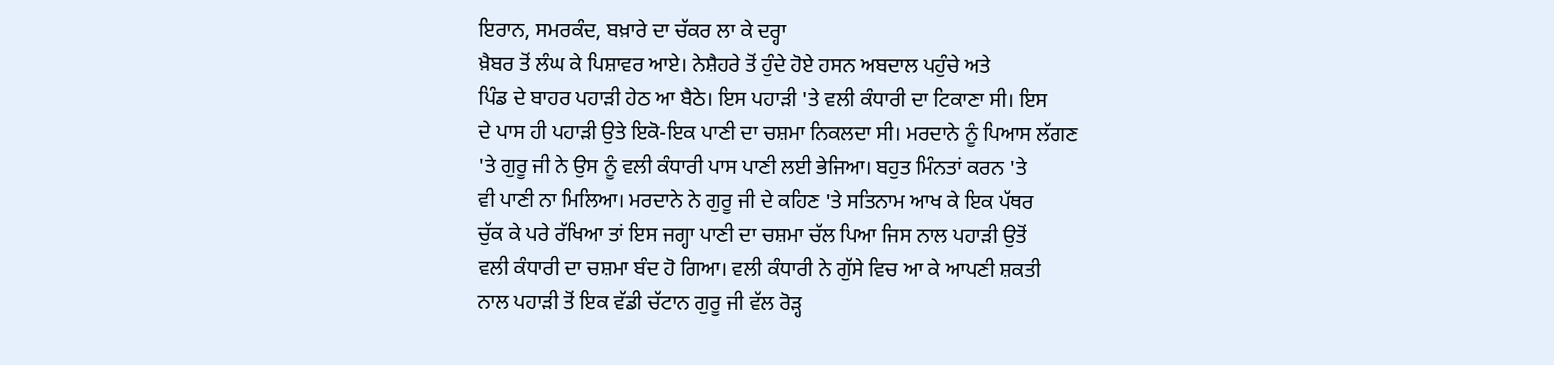ਇਰਾਨ, ਸਮਰਕੰਦ, ਬਖ਼ਾਰੇ ਦਾ ਚੱਕਰ ਲਾ ਕੇ ਦਰ੍ਹਾ
ਖ਼ੈਬਰ ਤੋਂ ਲੰਘ ਕੇ ਪਿਸ਼ਾਵਰ ਆਏ। ਨੇਸ਼ੈਹਰੇ ਤੋਂ ਹੁੰਦੇ ਹੋਏ ਹਸਨ ਅਬਦਾਲ ਪਹੁੰਚੇ ਅਤੇ
ਪਿੰਡ ਦੇ ਬਾਹਰ ਪਹਾੜੀ ਹੇਠ ਆ ਬੈਠੇ। ਇਸ ਪਹਾੜੀ 'ਤੇ ਵਲੀ ਕੰਧਾਰੀ ਦਾ ਟਿਕਾਣਾ ਸੀ। ਇਸ
ਦੇ ਪਾਸ ਹੀ ਪਹਾੜੀ ਉਤੇ ਇਕੋ-ਇਕ ਪਾਣੀ ਦਾ ਚਸ਼ਮਾ ਨਿਕਲਦਾ ਸੀ। ਮਰਦਾਨੇ ਨੂੰ ਪਿਆਸ ਲੱਗਣ
'ਤੇ ਗੁਰੂ ਜੀ ਨੇ ਉਸ ਨੂੰ ਵਲੀ ਕੰਧਾਰੀ ਪਾਸ ਪਾਣੀ ਲਈ ਭੇਜਿਆ। ਬਹੁਤ ਮਿੰਨਤਾਂ ਕਰਨ 'ਤੇ
ਵੀ ਪਾਣੀ ਨਾ ਮਿਲਿਆ। ਮਰਦਾਨੇ ਨੇ ਗੁਰੂ ਜੀ ਦੇ ਕਹਿਣ 'ਤੇ ਸਤਿਨਾਮ ਆਖ ਕੇ ਇਕ ਪੱਥਰ
ਚੁੱਕ ਕੇ ਪਰੇ ਰੱਖਿਆ ਤਾਂ ਇਸ ਜਗ੍ਹਾ ਪਾਣੀ ਦਾ ਚਸ਼ਮਾ ਚੱਲ ਪਿਆ ਜਿਸ ਨਾਲ ਪਹਾੜੀ ਉਤੋਂ
ਵਲੀ ਕੰਧਾਰੀ ਦਾ ਚਸ਼ਮਾ ਬੰਦ ਹੋ ਗਿਆ। ਵਲੀ ਕੰਧਾਰੀ ਨੇ ਗੁੱਸੇ ਵਿਚ ਆ ਕੇ ਆਪਣੀ ਸ਼ਕਤੀ
ਨਾਲ ਪਹਾੜੀ ਤੋਂ ਇਕ ਵੱਡੀ ਚੱਟਾਨ ਗੁਰੂ ਜੀ ਵੱਲ ਰੋੜ੍ਹ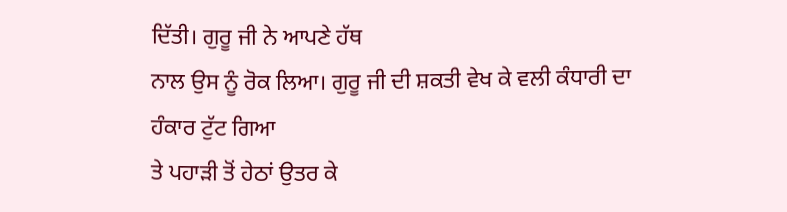ਦਿੱਤੀ। ਗੁਰੂ ਜੀ ਨੇ ਆਪਣੇ ਹੱਥ
ਨਾਲ ਉਸ ਨੂੰ ਰੋਕ ਲਿਆ। ਗੁਰੂ ਜੀ ਦੀ ਸ਼ਕਤੀ ਵੇਖ ਕੇ ਵਲੀ ਕੰਧਾਰੀ ਦਾ ਹੰਕਾਰ ਟੁੱਟ ਗਿਆ
ਤੇ ਪਹਾੜੀ ਤੋਂ ਹੇਠਾਂ ਉਤਰ ਕੇ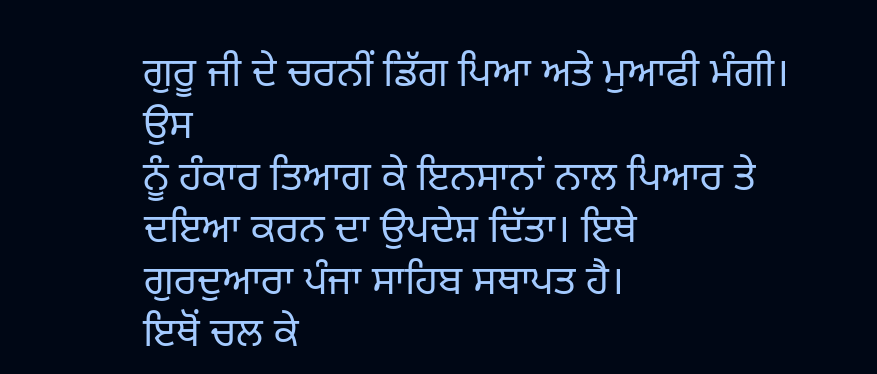ਗੁਰੂ ਜੀ ਦੇ ਚਰਨੀਂ ਡਿੱਗ ਪਿਆ ਅਤੇ ਮੁਆਫੀ ਮੰਗੀ। ਉਸ
ਨੂੰ ਹੰਕਾਰ ਤਿਆਗ ਕੇ ਇਨਸਾਨਾਂ ਨਾਲ ਪਿਆਰ ਤੇ ਦਇਆ ਕਰਨ ਦਾ ਉਪਦੇਸ਼ ਦਿੱਤਾ। ਇਥੇ
ਗੁਰਦੁਆਰਾ ਪੰਜਾ ਸਾਹਿਬ ਸਥਾਪਤ ਹੈ।
ਇਥੋਂ ਚਲ ਕੇ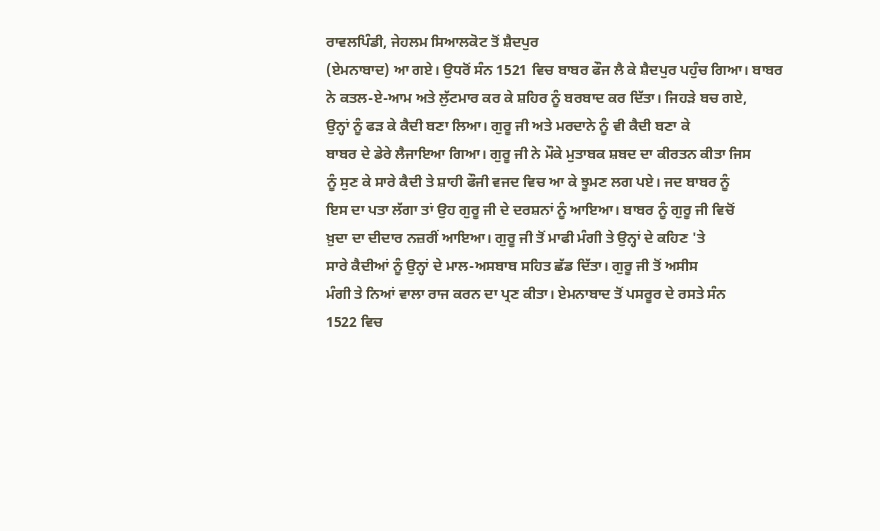ਰਾਵਲਪਿੰਡੀ, ਜੇਹਲਮ ਸਿਆਲਕੋਟ ਤੋਂ ਸ਼ੈਦਪੁਰ
(ਏਮਨਾਬਾਦ) ਆ ਗਏ। ਉਧਰੋਂ ਸੰਨ 1521 ਵਿਚ ਬਾਬਰ ਫੌਜ ਲੈ ਕੇ ਸ਼ੈਦਪੁਰ ਪਹੁੰਚ ਗਿਆ। ਬਾਬਰ
ਨੇ ਕਤਲ-ਏ-ਆਮ ਅਤੇ ਲੁੱਟਮਾਰ ਕਰ ਕੇ ਸ਼ਹਿਰ ਨੂੰ ਬਰਬਾਦ ਕਰ ਦਿੱਤਾ। ਜਿਹੜੇ ਬਚ ਗਏ,
ਉਨ੍ਹਾਂ ਨੂੰ ਫੜ ਕੇ ਕੈਦੀ ਬਣਾ ਲਿਆ। ਗੁਰੂ ਜੀ ਅਤੇ ਮਰਦਾਨੇ ਨੂੰ ਵੀ ਕੈਦੀ ਬਣਾ ਕੇ
ਬਾਬਰ ਦੇ ਡੇਰੇ ਲੈਜਾਇਆ ਗਿਆ। ਗੁਰੂ ਜੀ ਨੇ ਮੌਕੇ ਮੁਤਾਬਕ ਸ਼ਬਦ ਦਾ ਕੀਰਤਨ ਕੀਤਾ ਜਿਸ
ਨੂੰ ਸੁਣ ਕੇ ਸਾਰੇ ਕੈਦੀ ਤੇ ਸ਼ਾਹੀ ਫੌਜੀ ਵਜਦ ਵਿਚ ਆ ਕੇ ਝੂਮਣ ਲਗ ਪਏ। ਜਦ ਬਾਬਰ ਨੂੰ
ਇਸ ਦਾ ਪਤਾ ਲੱਗਾ ਤਾਂ ਉਹ ਗੁਰੂ ਜੀ ਦੇ ਦਰਸ਼ਨਾਂ ਨੂੰ ਆਇਆ। ਬਾਬਰ ਨੂੰ ਗੁਰੂ ਜੀ ਵਿਚੋਂ
ਖ਼ੁਦਾ ਦਾ ਦੀਦਾਰ ਨਜ਼ਰੀਂ ਆਇਆ। ਗੁਰੂ ਜੀ ਤੋਂ ਮਾਫੀ ਮੰਗੀ ਤੇ ਉਨ੍ਹਾਂ ਦੇ ਕਹਿਣ 'ਤੇ
ਸਾਰੇ ਕੈਦੀਆਂ ਨੂੰ ਉਨ੍ਹਾਂ ਦੇ ਮਾਲ-ਅਸਬਾਬ ਸਹਿਤ ਛੱਡ ਦਿੱਤਾ। ਗੁਰੂ ਜੀ ਤੋਂ ਅਸੀਸ
ਮੰਗੀ ਤੇ ਨਿਆਂ ਵਾਲਾ ਰਾਜ ਕਰਨ ਦਾ ਪ੍ਰਣ ਕੀਤਾ। ਏਮਨਾਬਾਦ ਤੋਂ ਪਸਰੂਰ ਦੇ ਰਸਤੇ ਸੰਨ
1522 ਵਿਚ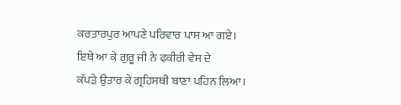ਕਰਤਾਰਪੁਰ ਆਪਣੇ ਪਰਿਵਾਰ ਪਾਸ ਆ ਗਏ। ਇਥੇ ਆ ਕੇ ਗੁਰੂ ਜੀ ਨੇ ਫਕੀਰੀ ਵੇਸ ਦੇ
ਕੱਪੜੇ ਉਤਾਰ ਕੇ ਗ੍ਰਹਿਸਥੀ ਬਾਣਾ ਪਹਿਨ ਲਿਆ।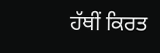ਹੱਥੀਂ ਕਿਰਤ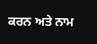ਕਰਨ ਅਤੇ ਨਾਮ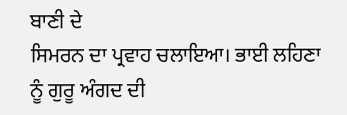ਬਾਣੀ ਦੇ
ਸਿਮਰਨ ਦਾ ਪ੍ਰਵਾਹ ਚਲਾਇਆ। ਭਾਈ ਲਹਿਣਾ ਨੂੰ ਗੁਰੂ ਅੰਗਦ ਦੀ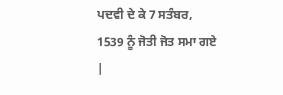ਪਦਵੀ ਦੇ ਕੇ 7 ਸਤੰਬਰ,
1539 ਨੂੰ ਜੋਤੀ ਜੋਤ ਸਮਾ ਗਏ |